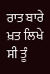ਰਾਤ ਬਾਰੇ ਖ਼ਤ ਲਿਖੇ ਸੀ ਤੂੰ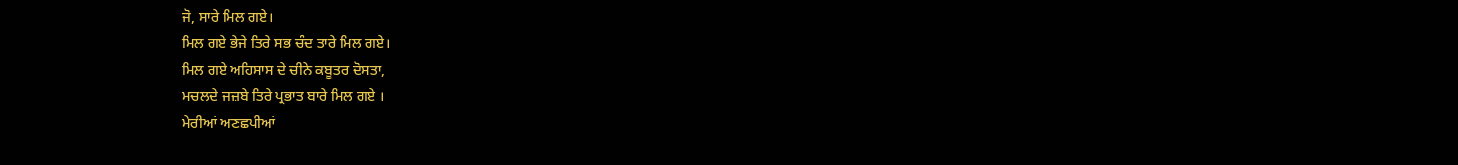ਜੋ, ਸਾਰੇ ਮਿਲ ਗਏ।
ਮਿਲ ਗਏ ਭੇਜੇ ਤਿਰੇ ਸਭ ਚੰਦ ਤਾਰੇ ਮਿਲ ਗਏ।
ਮਿਲ ਗਏ ਅਹਿਸਾਸ ਦੇ ਚੀਨੇ ਕਬੂਤਰ ਦੋਸਤਾ,
ਮਚਲਦੇ ਜਜ਼ਬੇ ਤਿਰੇ ਪ੍ਰਭਾਤ ਬਾਰੇ ਮਿਲ ਗਏ ।
ਮੇਰੀਆਂ ਅਣਛਪੀਆਂ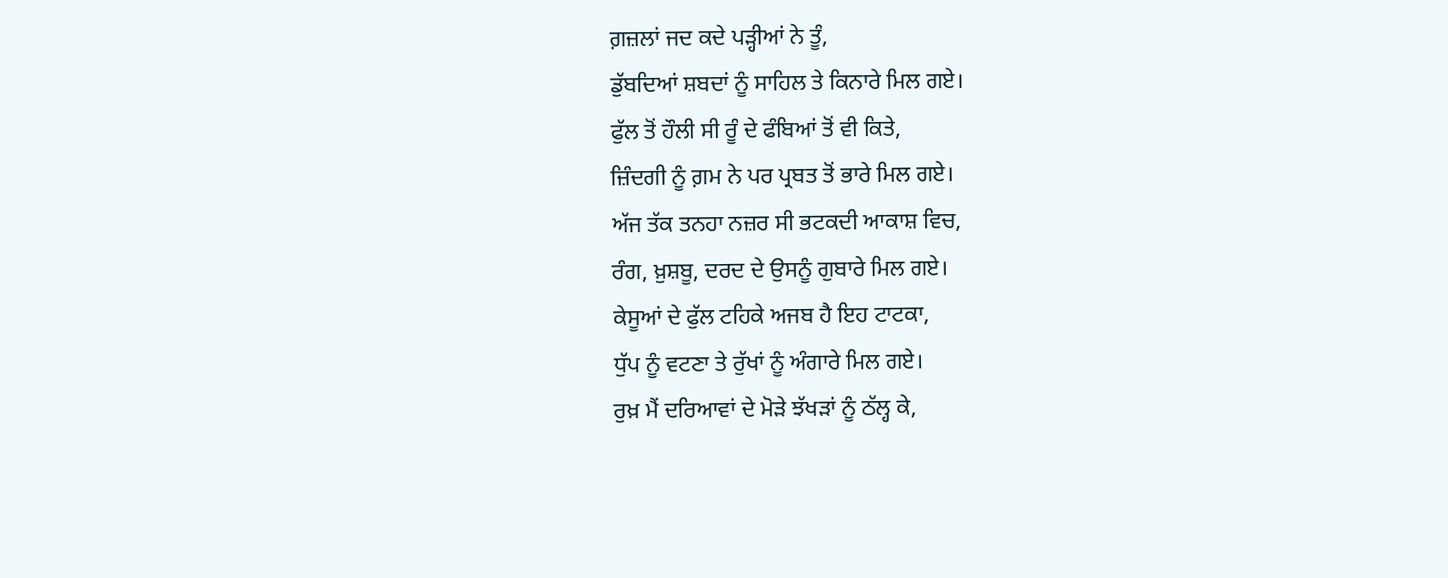ਗ਼ਜ਼ਲਾਂ ਜਦ ਕਦੇ ਪੜ੍ਹੀਆਂ ਨੇ ਤੂੰ,
ਡੁੱਬਦਿਆਂ ਸ਼ਬਦਾਂ ਨੂੰ ਸਾਹਿਲ ਤੇ ਕਿਨਾਰੇ ਮਿਲ ਗਏ।
ਫੁੱਲ ਤੋਂ ਹੌਲੀ ਸੀ ਰੂੰ ਦੇ ਫੰਬਿਆਂ ਤੋਂ ਵੀ ਕਿਤੇ,
ਜ਼ਿੰਦਗੀ ਨੂੰ ਗ਼ਮ ਨੇ ਪਰ ਪ੍ਰਬਤ ਤੋਂ ਭਾਰੇ ਮਿਲ ਗਏ।
ਅੱਜ ਤੱਕ ਤਨਹਾ ਨਜ਼ਰ ਸੀ ਭਟਕਦੀ ਆਕਾਸ਼ ਵਿਚ,
ਰੰਗ, ਖ਼ੁਸ਼ਬੂ, ਦਰਦ ਦੇ ਉਸਨੂੰ ਗੁਬਾਰੇ ਮਿਲ ਗਏ।
ਕੇਸੂਆਂ ਦੇ ਫੁੱਲ ਟਹਿਕੇ ਅਜਬ ਹੈ ਇਹ ਟਾਟਕਾ,
ਧੁੱਪ ਨੂੰ ਵਟਣਾ ਤੇ ਰੁੱਖਾਂ ਨੂੰ ਅੰਗਾਰੇ ਮਿਲ ਗਏ।
ਰੁਖ਼ ਮੈਂ ਦਰਿਆਵਾਂ ਦੇ ਮੋੜੇ ਝੱਖੜਾਂ ਨੂੰ ਠੱਲ੍ਹ ਕੇ,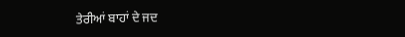ਤੇਰੀਆਂ ਬਾਹਾਂ ਦੇ ਜਦ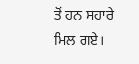ਤੋਂ ਹਨ ਸਹਾਰੇ ਮਿਲ ਗਏ।